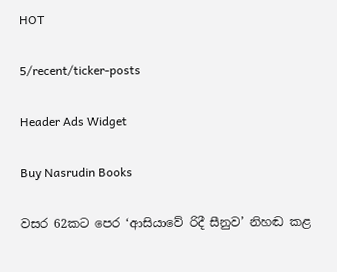HOT

5/recent/ticker-posts

Header Ads Widget

Buy Nasrudin Books

වසර 62කට පෙර ‘ආසියාවේ රිදී සීනුව’ නිහඬ කළ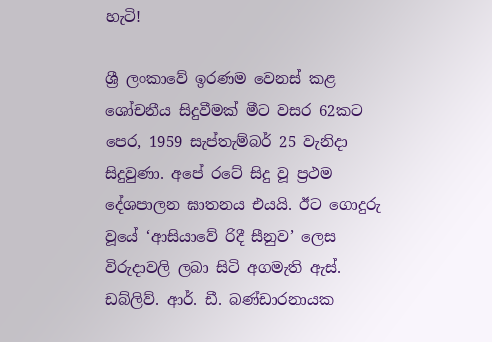හැටි!

ශ්‍රී ලංකාවේ ඉරණම වෙනස් කළ ශෝචනීය සිදුවීමක් මීට වසර 62කට පෙර, 1959 සැප්තැම්බර් 25 වැනිදා සිදුවුණා. අපේ රටේ සිදු වූ ප්‍රථම දේශපාලන ඝාතනය එයයි. ඊට ගොදුරු වූයේ ‘ආසියාවේ රිදී සීනුව’ ලෙස විරුදාවලි ලබා සිටි අගමැති ඇස්. ඩබ්ලිව්. ආර්. ඩී. බණ්ඩාරනායක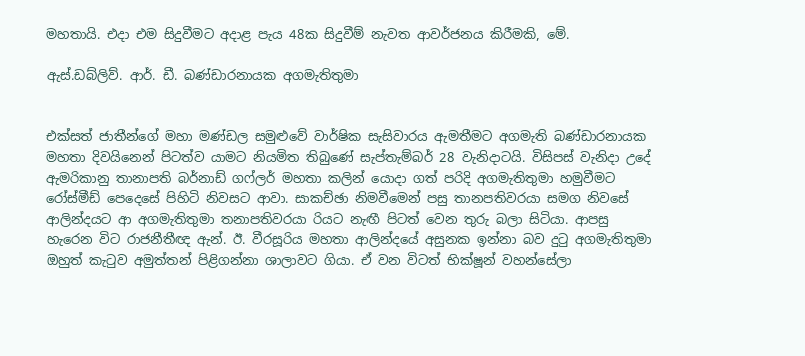මහතායි. එදා එම සිදුවීමට අදාළ පැය 48ක සිදුවීම් නැවත ආවර්ජනය කිරීමකි, මේ.

ඇස්.ඩබ්ලිව්. ආර්. ඩී. බණ්ඩාරනායක අගමැතිතුමා


එක්සත් ජාතීන්ගේ මහා මණ්ඩල සමුළුවේ වාර්ෂික සැසිවාරය ඇමතීමට අගමැති බණ්ඩාරනායක මහතා දිවයිනෙන් පිටත්ව යාමට නියමිත තිබුණේ සැප්තැම්බර් 28 වැනිදාටයි. විසිපස් වැනිදා උදේ ඇමරිකානු තානාපති බර්නාඩ් ගෆ්ලර් මහතා කලින් යොදා ගත් පරිදි අගමැතිතුමා හමුවීමට රෝස්මීඩ් පෙදෙසේ පිහිටි නිවසට ආවා. සාකච්ඡා නිමවීමෙන් පසු තානපතිවරයා සමග නිවසේ ආලින්දයට ආ අගමැතිතුමා තනාපතිවරයා රියට නැඟී පිටත් වෙන තුරු බලා සිටියා. ආපසු හැරෙන විට රාජනීතීඥ ඇන්. ඊ. වීරසූරිය මහතා ආලින්දයේ අසුනක ඉන්නා බව දුටු අගමැතිතුමා ඔහුත් කැටුව අමුත්තන් පිළිගන්නා ශාලාවට ගියා. ඒ වන විටත් භික්ෂූන් වහන්සේලා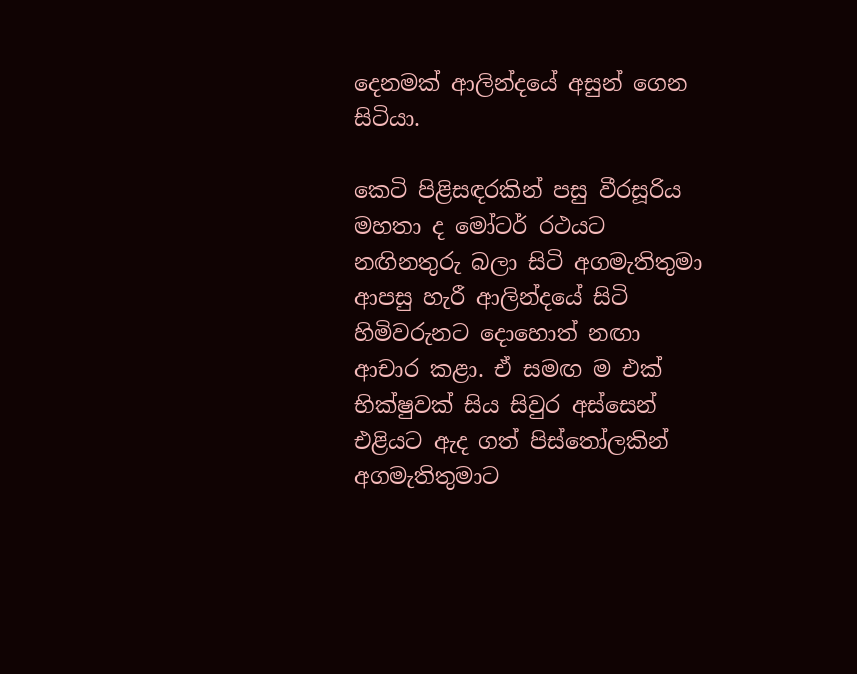දෙනමක් ආලින්දයේ අසුන් ගෙන සිටියා.

කෙටි පිළිසඳරකින් පසු වීරසූරිය මහතා ද මෝටර් රථයට නඟිනතුරු බලා සිටි අගමැතිතුමා ආපසු හැරී ආලින්දයේ සිටි හිමිවරුනට දොහොත් නඟා ආචාර කළා. ඒ සමඟ ම එක් භික්ෂුවක් සිය සිවුර අස්සෙන් එළියට ඇද ගත් පිස්තෝලකින් අගමැතිතුමාට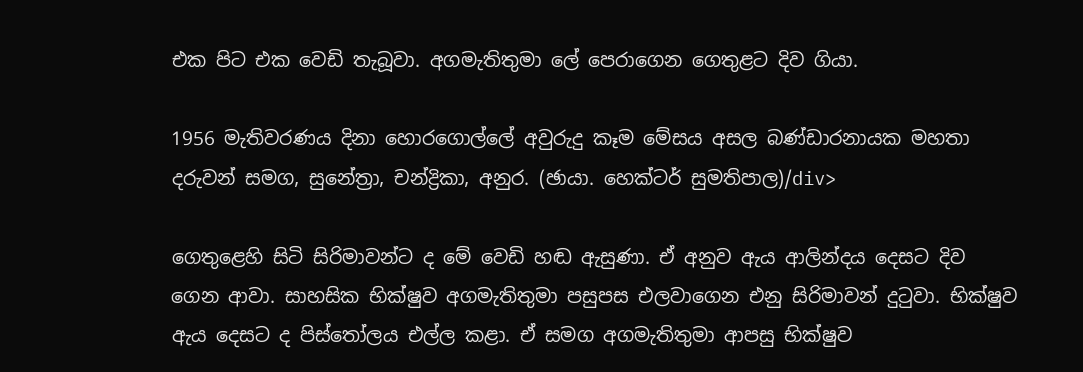එක පිට එක වෙඩි තැබූවා. අගමැතිතුමා ලේ පෙරාගෙන ගෙතුළට දිව ගියා.

1956 මැතිවරණය දිනා හොරගොල්ලේ අවුරුදු කෑම මේසය අසල බණ්ඩාරනායක මහතා දරුවන් සමග, සුනේත්‍රා, චන්ද්‍රිකා, අනුර. (ඡායා. හෙක්ටර් සුමතිපාල)/div>

ගෙතුළෙහි සිටි සිරිමාවන්ට ද මේ වෙඩි හඬ ඇසුණා. ඒ අනුව ඇය ආලින්දය දෙසට දිව ගෙන ආවා. සාහසික භික්ෂුව අගමැතිතුමා පසුපස එලවාගෙන එනු සිරිමාවන් දුටුවා. භික්ෂුව ඇය දෙසට ද පිස්තෝලය එල්ල කළා. ඒ සමග අගමැතිතුමා ආපසු භික්ෂුව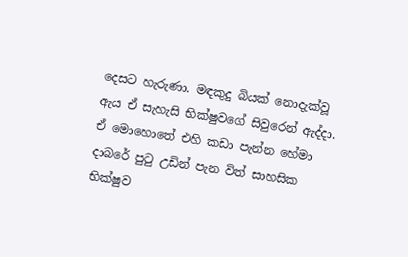දෙසට හැරුණා. මඳකුදු බියක් නොදැක්වූ ඇය ඒ සැහැසි භික්ෂුවගේ සිවුරෙන් ඇද්දා. ඒ මොහොතේ එහි කඩා පැන්න හේමා දාබරේ පුටු උඩින් පැන විත් සාහසික භික්ෂුව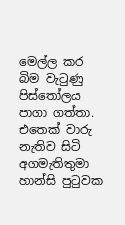මෙල්ල කර බිම වැටුණු පිස්තෝලය පාගා ගත්තා. එතෙක් වාරු නැතිව සිටි අගමැතිතුමා හාන්සි පුටුවක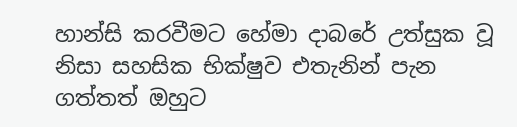හාන්සි කරවීමට හේමා දාබරේ උත්සුක වූ නිසා සහසික භික්ෂුව එතැනින් පැන ගත්තත් ඔහුට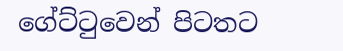ගේට්ටුවෙන් පිටතට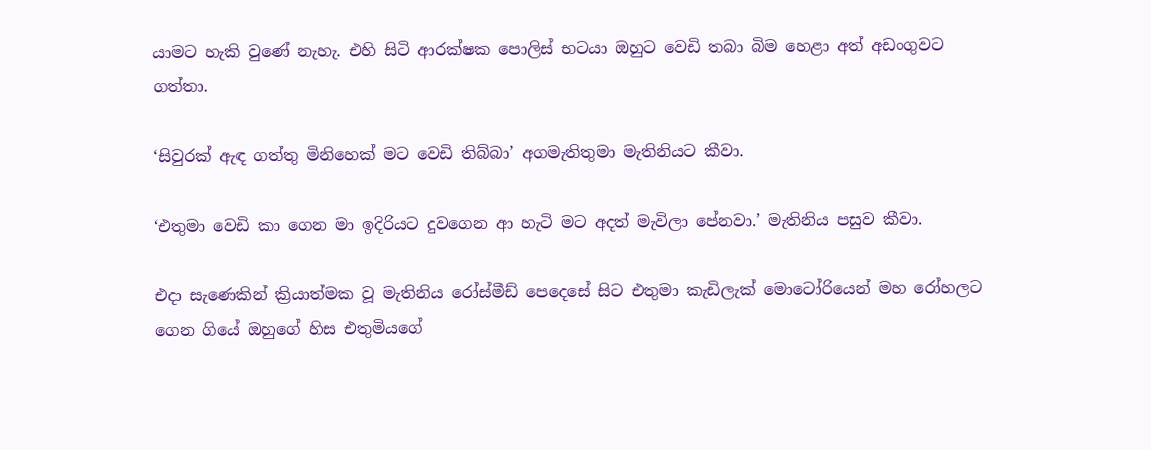යාමට හැකි වුණේ නැහැ. එහි සිටි ආරක්ෂක පොලිස් භටයා ඔහුට වෙඩි තබා බිම හෙළා අත් අඩංගුවට ගත්තා.

‘සිවුරක් ඇඳ ගත්තු මිනිහෙක් මට වෙඩි තිබ්බා’ අගමැතිතුමා මැතිනියට කීවා.

‘එතුමා වෙඩි කා ගෙන මා ඉදිරියට දුවගෙන ආ හැටි මට අදත් මැවිලා පේනවා.’ මැතිනිය පසුව කීවා.

එදා සැණෙකින් ක්‍රියාත්මක වූ මැතිනිය රෝස්මීඩ් පෙදෙසේ සිට එතුමා කැඩිලැක් මොටෝරියෙන් මහ රෝහලට ගෙන ගියේ ඔහුගේ හිස එතුමියගේ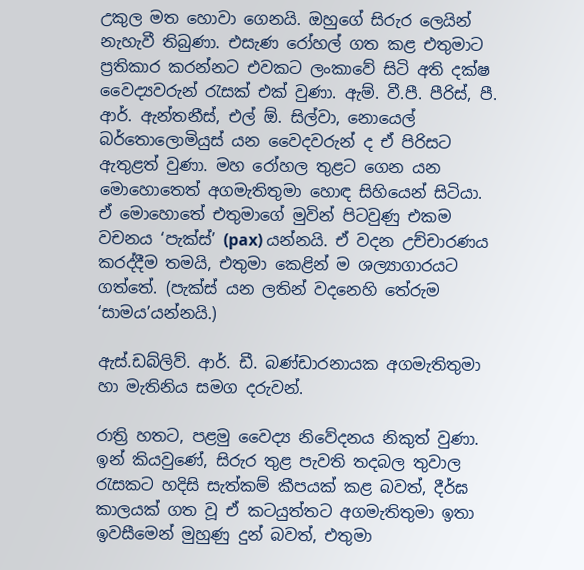උකුල මත හොවා ගෙනයි. ඔහුගේ සිරුර ලෙයින් නැහැවී තිබුණා. එසැණ රෝහල් ගත කළ එතුමාට ප්‍රතිකාර කරන්නට එවකට ලංකාවේ සිටි අති දක්ෂ වෛද්‍යවරුන් රැසක් එක් වුණා. ඇම්. වී.පී. පීරිස්, පී. ආර්. ඇන්තනීස්, එල් ඕ. සිල්වා, නොයෙල් බර්තොලොමියුස් යන වෛදවරුන් ද ඒ පිරිසට ඇතුළත් වුණා. මහ රෝහල තුළට ගෙන යන මොහොතෙත් අගමැතිතුමා හොඳ සිහියෙන් සිටියා. ඒ මොහොතේ එතුමාගේ මුවින් පිටවුණු එකම වචනය ‘පැක්ස්’ (pax) යන්නයි. ඒ වදන උච්චාරණය කරද්දීම තමයි, එතුමා කෙළින් ම ශල්‍යාගාරයට ගත්තේ. (පැක්ස් යන ලතින් වදනෙහි තේරුම ‘සාමය’යන්නයි.)

ඇස්.ඩබ්ලිව්. ආර්. ඩී. බණ්ඩාරනායක අගමැතිතුමා හා මැතිනිය සමග දරුවන්.

රාත්‍රි හතට, පළමු වෛද්‍ය නිවේදනය නිකුත් වුණා. ඉන් කියවුණේ, සිරුර තුළ පැවති තදබල තුවාල රැසකට හදිසි සැත්කම් කීපයක් කළ බවත්, දීර්ඝ කාලයක් ගත වූ ඒ කටයුත්තට අගමැතිතුමා ඉතා ඉවසීමෙන් මුහුණු දුන් බවත්, එතුමා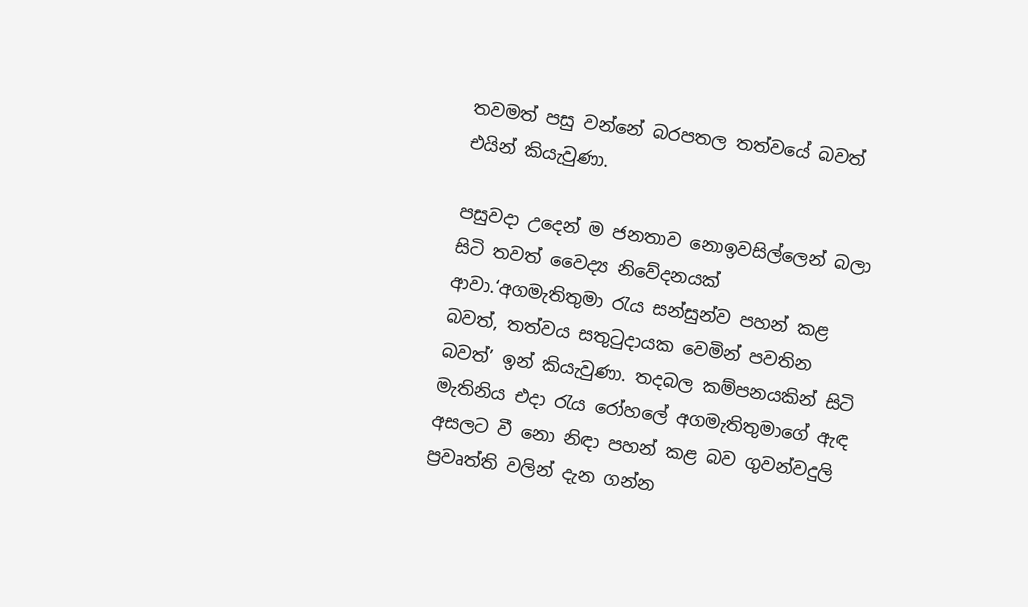තවමත් පසු වන්නේ බරපතල තත්ව‍යේ බවත් එයින් කියැවුණා.

පසුවදා උදෙන් ම ජනතාව නොඉවසිල්ලෙන් බලා සිටි තවත් වෛද්‍ය නිවේදනයක් ආවා.‘අගමැතිතුමා රැය සන්සුන්ව පහන් කළ බවත්, තත්වය සතුටුදායක වෙමින් පවතින බවත්’ ඉන් කියැවුණා. තදබල කම්පනයකින් සිටි මැතිනිය එදා රැය රෝහලේ අගමැතිතුමාගේ ඇඳ අසලට වී නො නිඳා පහන් කළ බව ගුවන්වදුලි ප්‍රවෘත්ති වලින් දැන ගන්න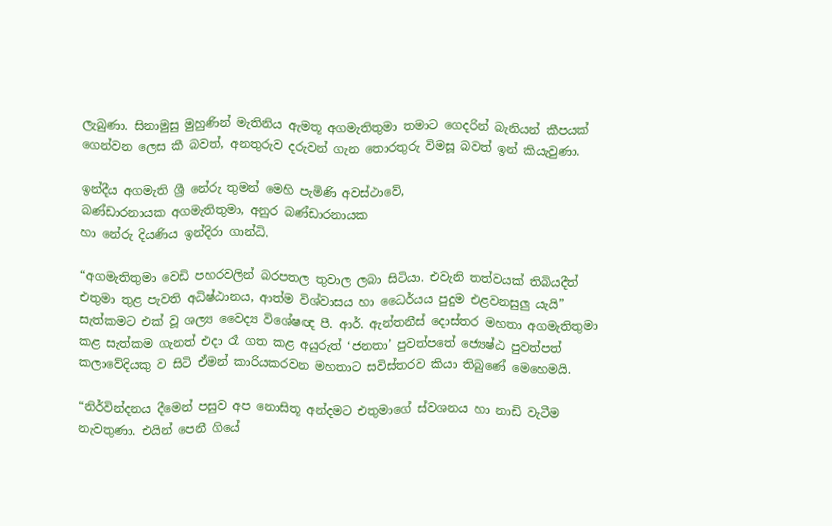ලැබුණා. සිනාමුසු මුහුණින් මැතිනිය ඇමතූ අගමැතිතුමා තමාට ගෙදරින් බැනියන් කීපයක් ගෙන්වන ලෙස කී බවත්, අනතුරුව දරුවන් ගැන තොරතුරු විමසූ බවත් ඉන් කියැවුණා.

ඉන්දීය අගමැති ශ්‍රී නේරු තුමන් මෙහි පැමිණි අවස්ථාවේ,
බණ්ඩාරනායක අගමැතිතුමා, අනුර බණ්ඩාරනායක
හා නේරු දියණිය ඉන්දිරා ගාන්ධි.

“අගමැතිතුමා වෙඩි පහරවලින් බරපතල තුවාල ලබා සිටියා. එවැනි තත්වයක් තිබියදීත් එතුමා තුළ පැවති අධිෂ්ඨානය, ආත්ම විශ්වාසය හා ධෛර්යය පුදුම එළවනසුලු යැයි” සැත්කමට එක් වූ ශල්‍ය වෛද්‍ය විශේෂඥ පී. ආර්. ඇන්තනීස් දොස්තර මහතා අගමැතිතුමා කළ සැත්කම ගැනත් එදා රෑ ගත කළ අයුරුත් ‘ජනතා’ පුවත්පතේ ජ්‍යෙෂ්ඨ පුවත්පත් කලාවේදියකු ව සිටි ඒමන් කාරියකරවන මහතාට සවිස්තරව කියා තිබුණේ මෙහෙමයි.

“නිර්වින්දනය දීමෙන් පසුව අප නොසිතූ අන්දමට එතුමාගේ ස්වශනය හා නාඩි වැටීම නැවතුණා. එයින් පෙනී ගියේ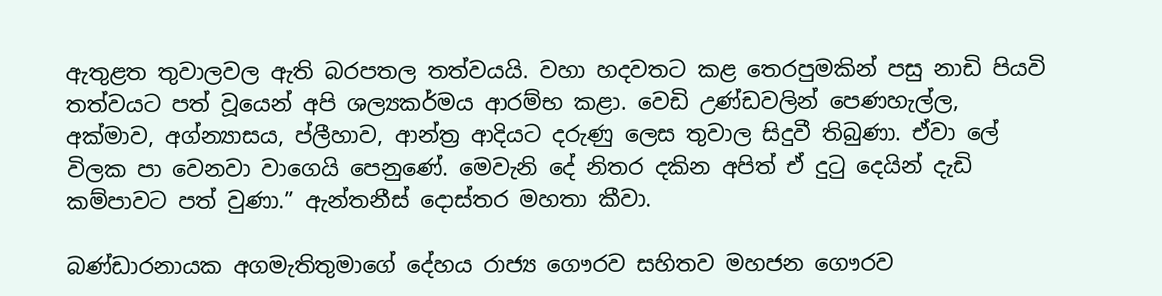ඇතුළත තුවාලවල ඇති බරපතල තත්වයයි. වහා හදවතට කළ තෙරපුමකින් පසු නාඩි පියවි තත්වයට පත් වූයෙන් අපි ශල්‍යකර්මය ආරම්භ කළා. වෙඩි උණ්ඩවලින් පෙණහැල්ල, අක්මාව, අග්න්‍යාසය, ප්ලීහාව, ආන්ත්‍ර ආදියට දරුණු ලෙස තුවාල සිදුවී තිබුණා. ඒවා ලේ විලක පා වෙනවා වාගෙයි පෙනුණේ. මෙවැනි දේ නිතර දකින අපිත් ඒ දුටු දෙයින් දැඩි කම්පාවට පත් වුණා.” ඇන්තනීස් දොස්තර මහතා කීවා.

බණ්ඩාරනායක අගමැතිතුමාගේ දේහය රාජ්‍ය ගෞරව සහිතව මහජන ගෞරව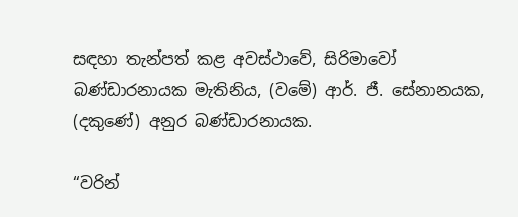සඳහා තැන්පත් කළ අවස්ථාවේ, සිරිමාවෝ බණ්ඩාරනායක මැතිනිය, (වමේ) ආර්. ජී. සේනානයක, (දකුණේ) අනුර බණ්ඩාරනායක.

“වරින්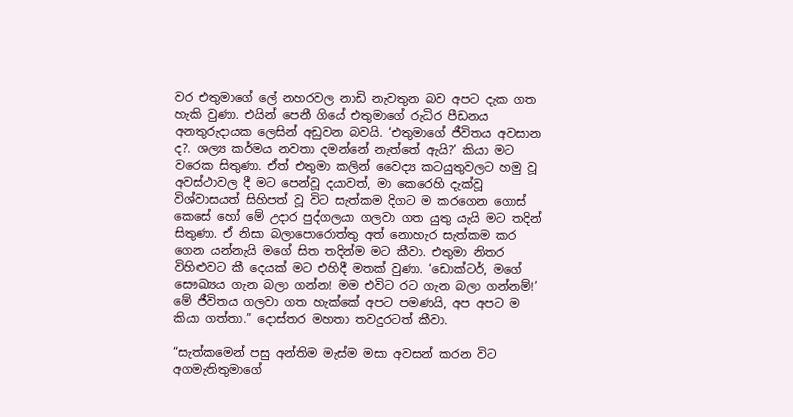වර එතුමාගේ ලේ නහරවල නාඩි නැවතුන බව අපට දැක ගත හැකි වුණා. එයින් පෙනී ගියේ එතුමාගේ රුධිර පීඩනය අනතුරුදායක ලෙසින් අඩුවන බවයි. ‘එතුමාගේ ජීවිතය අවසාන ද?. ශල්‍ය කර්මය නවතා දමන්නේ නැත්තේ ඇයි?’ කියා මට වරෙක සිතුණා. ඒත් එතුමා කලින් ‍වෛද්‍ය කටයුතුවලට හමු වූ අවස්ථාවල දී මට පෙන්වූ දයාවත්, මා කෙරෙහි දැක්වූ විශ්වාසයත් සිහිපත් වූ විට සැත්කම දිගට ම කරගෙන ගොස් කෙසේ හෝ මේ උදාර පුද්ගලයා ගලවා ගත යුතු යැයි මට තදින් සිතුණා. ඒ නිසා බලාපොරොත්තු අත් නොහැර සැත්කම කර ගෙන යන්නැයි මගේ සිත තදින්ම මට කීවා. එතුමා නිතර විහිළුවට කී දෙයක් මට එහිදී මතක් වුණා. ‘ඩොක්ටර්, මගේ සෞඛ්‍යය ගැන බලා ගන්න! මම එවිට රට ගැන බලා ගන්නම්!’ මේ ජීවිතය ගලවා ගත හැක්කේ අපට පමණයි, අප අපට ම කියා ගත්තා.” දොස්තර මහතා තවදුරටත් කීවා.

“සැත්කමෙන් පසු අන්තිම මැස්ම මසා අවසන් කරන විට අගමැතිතුමාගේ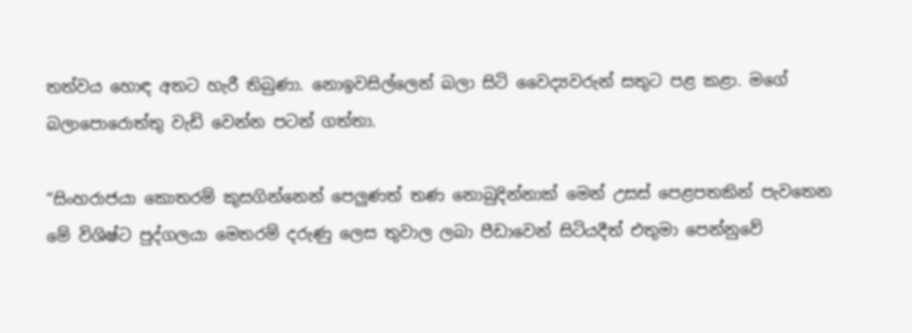තත්වය හොඳ අතට හැරී තිබුණා. නොඉවසිල්ලෙන් බලා සිටි වෛද්‍යවරුන් සතුට පළ කළා. මගේ බලාපොරොත්තු වැඩි වෙන්න පටන් ගත්තා.

“සිංහරාජයා කොතරම් කුසගින්නෙන් පෙලුණත් තණ නොබුදින්නාක් මෙන් උසස් පෙළපතකින් පැවතෙන මේ විශිෂ්ට පුද්ගලයා මෙතරම් දරුණු ලෙස තුවාල ලබා පීඩාවෙන් සිටියදීත් එතුමා පෙන්නුවේ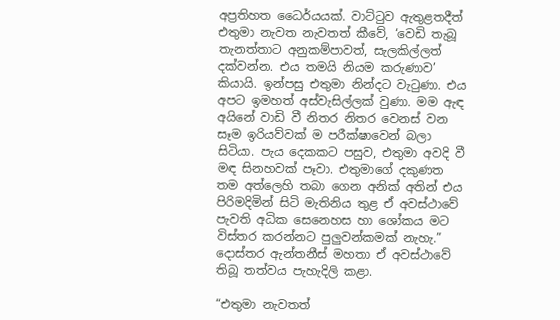අප්‍රතිහත ධෛර්යයක්. වාට්ටුව ඇතුළතදීත් එතුමා නැවත නැවතත් කීවේ, ‘වෙඩි තැබූ තැනත්තාට අනුකම්පාවත්, සැලකිල්ලත් දක්වන්න. එය තමයි නියම කරුණාව’ කියායි. ඉන්පසු එතුමා නින්දට වැටුණා. එය අපට ඉමහත් අස්වැසිල්ලක් වුණා. මම ඇඳ අයිනේ වාඩි වී නිතර නිතර වෙනස් වන සෑම ඉරියව්වක් ම පරීක්ෂාවෙන් බලා සිටියා. පැය දෙකකට පසුව, එතුමා අවදි වී මඳ සිනහවක් පෑවා. එතුමාගේ දකුණත තම අත්ලෙහි තබා ගෙන අනික් අතින් එය පිරිමදිමින් සිටි මැතිනිය තුළ ඒ අවස්ථාවේ පැවති අධික සෙනෙහස හා ශෝකය මට විස්තර කරන්නට පුලුවන්කමක් නැහැ.” දොස්තර ඇන්තනීස් මහතා ඒ අවස්ථාවේ තිබූ තත්වය පැහැදිලි කළා.

“එතුමා නැවතත්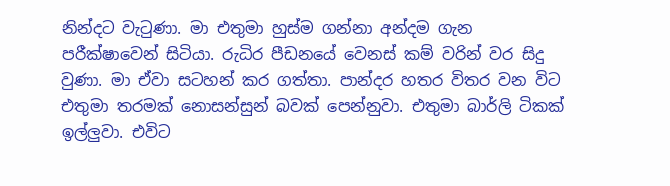නින්දට වැටුණා. මා එතුමා හුස්ම ගන්නා අන්දම ගැන පරීක්ෂාවෙන් සිටියා. රුධිර පීඩනයේ වෙනස් කම් වරින් වර සිදු වුණා. මා ඒවා සටහන් කර ගත්තා. පාන්දර හතර විතර වන විට එතුමා තරමක් නොසන්සුන් බවක් පෙන්නුවා. එතුමා බාර්ලි ටිකක් ඉල්ලුවා. එවිට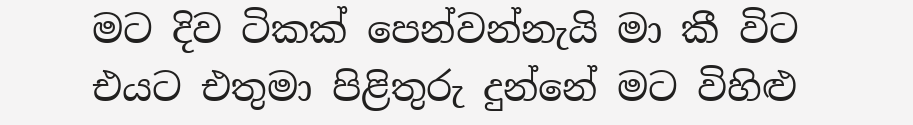මට දිව ටිකක් පෙන්වන්නැයි මා කී විට එයට එතුමා පිළිතුරු දුන්නේ මට විහිළු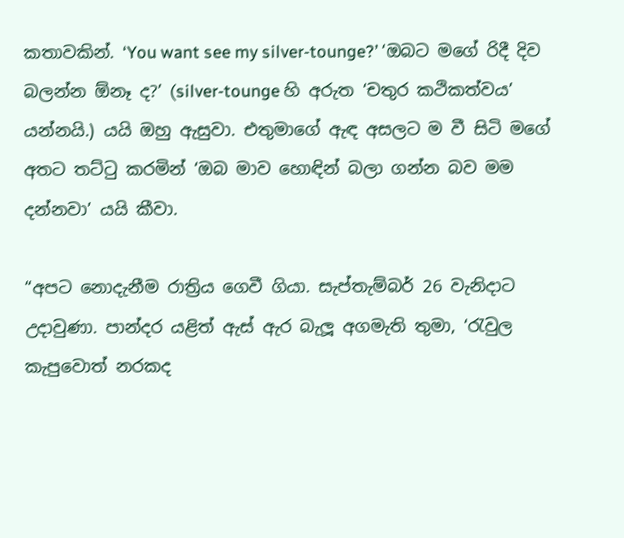කතාවකින්. ‘You want see my silver-tounge?’ ‘ඔබට මගේ රිදී දිව බලන්න ඕනෑ ද?’ (silver-tounge හි අරුත ‘චතුර කථිකත්වය’ යන්නයි.) යයි ඔහු ඇසුවා. එතුමාගේ ඇඳ අසලට ම වී සිටි මගේ අතට තට්ටු කරමින් ‘ඔබ මාව හොඳින් බලා ගන්න බව මම දන්නවා’ යයි කීවා.

“අපට නොදැනීම රාත්‍රිය ගෙවී ගියා. සැප්තැම්බර් 26 වැනිදාට උදාවුණා. පාන්දර යළිත් ඇස් ඇර බැලූ අගමැති තුමා, ‘රැවුල කැපුවොත් නරකද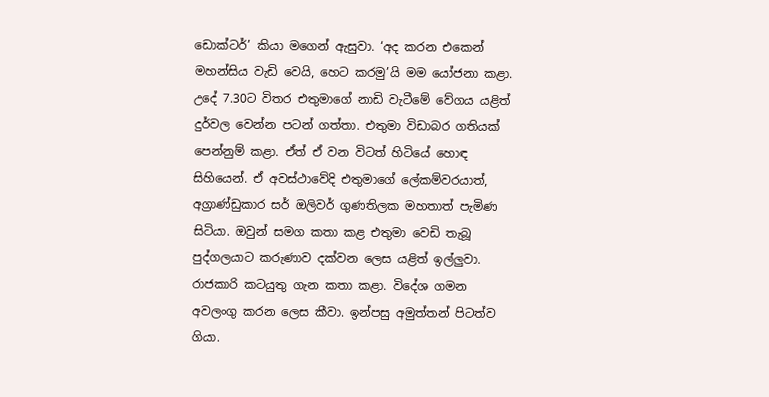ඩොක්ටර්’ කියා මගෙන් ඇසුවා. ‘අද කරන එකෙන් මහන්සිය වැඩි වෙයි, හ‍ෙට කරමු’යි මම යෝජනා කළා. උදේ 7.30ට විතර එතුමාගේ නාඩි වැටීමේ වේගය යළිත් දුර්වල වෙන්න පටන් ගත්තා. එතුමා විඩාබර ගතියක් පෙන්නුම් කළා. ඒත් ඒ වන විටත් හිටියේ හොඳ සිහියෙන්. ඒ අවස්ථාවේදි එතුමාගේ ලේකම්වරයාත්, අග්‍රාණ්ඩුකාර සර් ඔලිවර් ගුණතිලක මහතාත් පැමිණ සිටියා. ඔවුන් සමග කතා කළ එතුමා වෙඩි තැබූ පුද්ගලයාට කරුණාව දක්වන ලෙස යළිත් ඉල්ලුවා. රාජකාරි කටයුතු ගැන කතා කළා. විදේශ ගමන අවලංගු කරන ලෙස කීවා. ඉන්පසු අමුත්තන් පිටත්ව ගියා.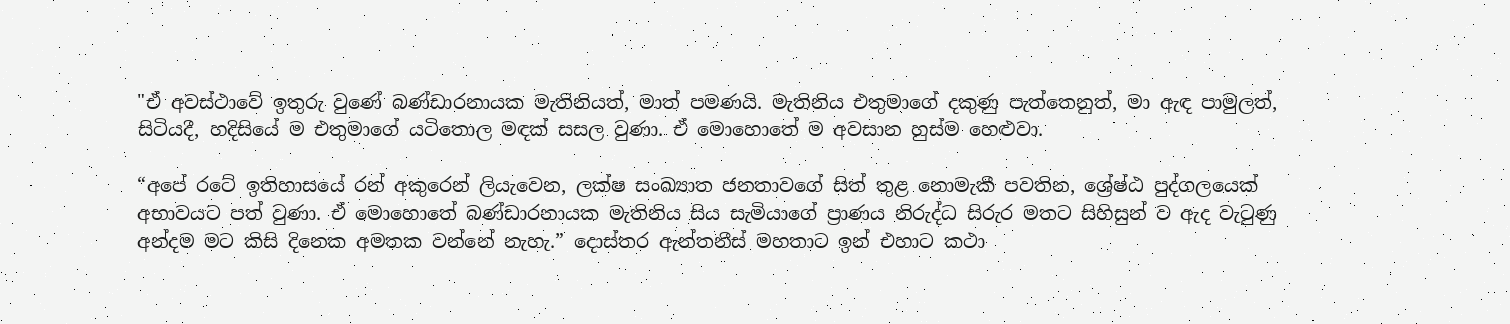"ඒ අවස්ථාවේ ඉතුරු වුණේ බණ්ඩාරනායක මැතිනියත්, මාත් පමණයි. මැතිනිය එතුමාගේ දකුණු පැත්තෙනුත්, මා ඇඳ පාමුලත්, සිටියදී, හදිසියේ ම එතුමාගේ යටිතොල මඳක් සසල වුණා. ඒ මො‍හොතේ ම අවසාන හුස්ම හෙළුවා.

“අපේ රටේ ඉතිහාසයේ රන් අකුරෙන් ලියැවෙන, ලක්ෂ සංඛ්‍යාත ජනතාවගේ සිත් තුළ නොමැකී පවතින, ශ්‍රේෂ්ඨ පුද්ගලයෙක් අභාවයට පත් වුණා. ඒ මොහොතේ බණ්ඩාරනායක මැතිනිය සිය සැමියාගේ ප්‍රාණය නිරුද්ධ සිරුර මතට සිහිසුන් ව ඇද වැටුණු අන්දම මට කිසි දිනෙක අමතක වන්නේ නැහැ.” දොස්තර ඇන්තනීස් මහතාට ඉන් එහාට කථා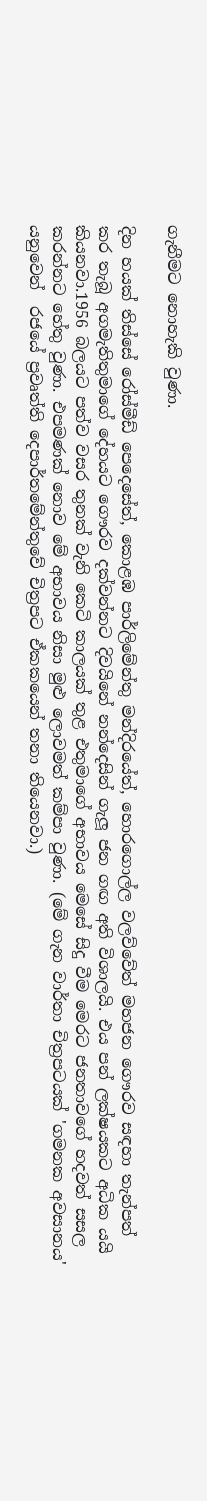ගැනීමට නොහැකි වුණා.

දින හයක් තිස්සේ රෝස්මීඩ් පෙදෙසේත්, කොළඹ පාර්ලිමේන්තු මන්දිරයේත්, හොරගොල්ල වලව්වේත් මහජන ගෞරව සඳහා තැන්පත් කර තැබූ අගමැතිතුමාගේ දේහයට ගෞරව දක්වන්නට දිවයිනේ නන්දෙසින් ගැලූ ජන ගඟ අති විශාලයි. එය පන් ලක්ෂයකට අධික යයි කියනවා.1956 බලයට පත්ව වසර තුනක් වැනි කෙටි කාලයක් තුළ එතුමාගේ අභාවය මෙසේ සිදු වීම මෙරට ජනතාවගේ හදවත් සසල කරන්නට හේතු වුණා. එපමණක් නොව මේ අභාවය නිසා මුළු ලොවමත් කම්පා වුණා. (මේ ගැන වාර්තා චිත්‍රපටයක් 'ගමනක අවසානය' යනුවෙන්  රජයේ ප්‍රවෘත්ති දෙපාර්තමේන්තුවේ චිත්‍රපට ඒකකයෙන් තනා තියෙනවා.)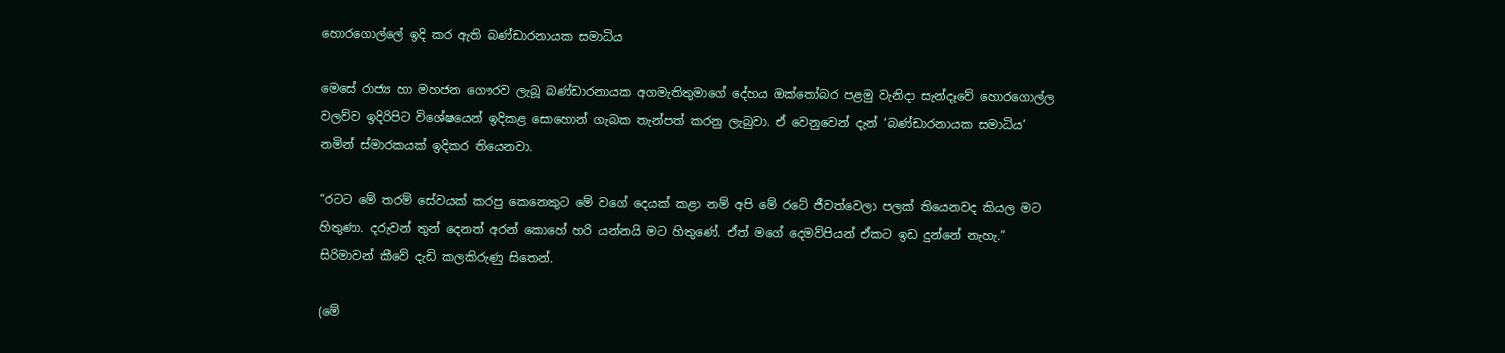හොරගොල්ලේ ඉදි කර ඇති බණ්ඩාරනායක සමාධිය

මෙසේ රාජ්‍ය හා මහජන ගෞරව ලැබූ බණ්ඩාරනායක අගමැතිතුමාගේ දේහය ඔක්තෝබර පළමු වැනිදා සැන්දෑවේ හොරගොල්ල වලව්ව ඉදිරිපිට විශේෂයෙන් ඉදිකළ සොහොන් ගැබක තැන්පත් කරනු ලැබුවා. ඒ වෙනුවෙන් දැන් ‘බණ්ඩාරනායක සමාධිය’ නමින් ස්මාරකයක් ඉදිකර තියෙනවා.

“රටට මේ තරම් සේවයක් කරපු කෙනෙකුට මේ වගේ දෙයක් කළා නම් අපි මේ රටේ ජීවත්වෙලා පලක් තියෙනවද කියල මට හිතුණා. දරුවන් තුන් දෙනත් අරන් කොහේ හරි යන්නයි මට හිතුණේ. ඒත් මගේ දෙමව්පියන් ඒකට ඉඩ දුන්නේ නැහැ.” සිරිමාවන් කීවේ දැඩි කලකිරුණු සිතෙන්.

(මේ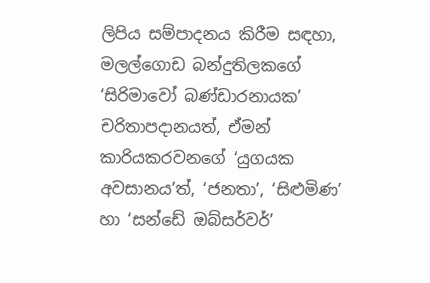ලිපිය සම්පාදනය කිරීම සඳහා, මලල්ගොඩ බන්දුතිලකගේ ‘සිරිමාවෝ බණ්ඩාරනායක’ චරිතාපදානයත්, ඒමන් කාරියකරවනගේ ‘යුගයක අවසානය’ත්, ‘ජනතා’, ‘සිළුමිණ’ හා ‘සන්ඩේ ඔබ්සර්වර්’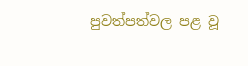පුවත්පත්වල පළ වූ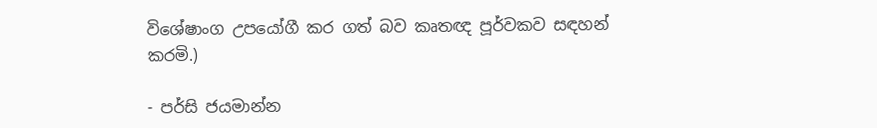විශේෂාංග උපයෝගී කර ගත් බව කෘතඥ පූර්වකව සඳහන් කරමි.)

- පර්සි ජයමාන්න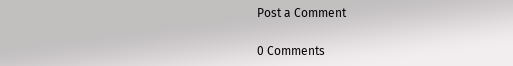Post a Comment

0 Comments